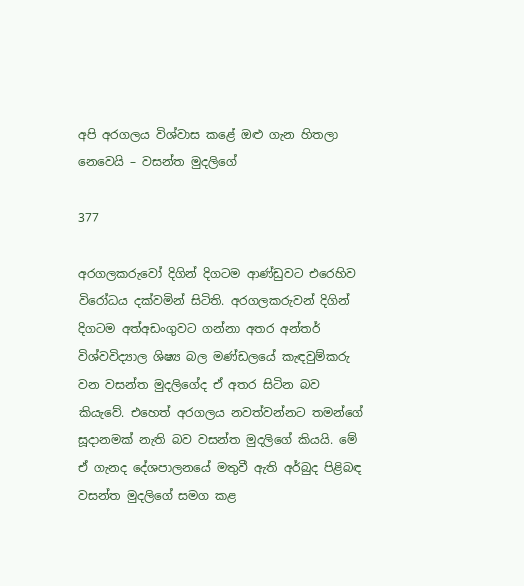අපි අරගලය විශ්වාස කළේ ඔළු ගැන හිතලා නෙවෙයි – වසන්ත මුදලිගේ

377

අරගලකරුවෝ දිගින් දිගටම ආණ්ඩුවට එරෙහිව විරෝධය දක්වමින් සිටිති. අරගලකරුවන් දිගින් දිගටම අත්අඩංගුවට ගන්නා අතර අන්තර් විශ්වවිද්‍යාල ශිෂ්‍ය බල මණ්ඩලයේ කැඳවුම්කරු වන වසන්ත මුදලිගේද ඒ අතර සිටින බව කියැවේ. එහෙත් අරගලය නවත්වන්නට තමන්ගේ සූදානමක් නැති බව වසන්ත මුදලිගේ කියයි. මේ ඒ ගැනද දේශපාලනයේ මතුවී ඇති අර්බුද පිළිබඳ වසන්ත මුදලිගේ සමග කළ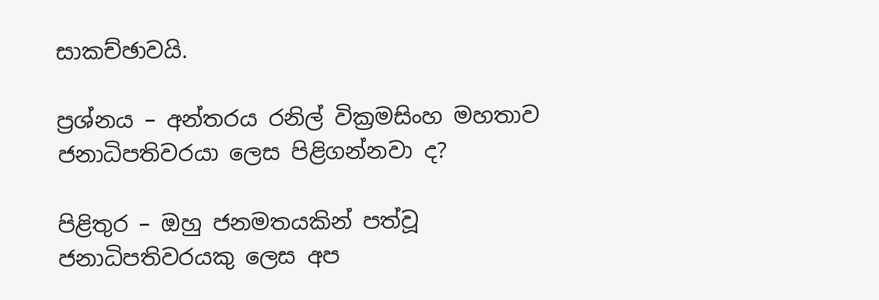සාකච්ඡාවයි.

ප්‍රශ්නය – අන්තරය රනිල් වික්‍රමසිංහ මහතාව ජනාධිපතිවරයා ලෙස පිළිගන්නවා ද?

පිළිතුර – ඔහු ජනමතයකින් පත්වූ ජනාධිපතිවරයකු ලෙස අප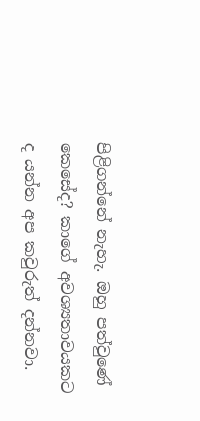පිළිගන්නේ නැහැ. ඔහු පත්වුණේ කෙසේද? කාගේ අවශ්‍යතාවයකට ද යන්න අප කවුරුත් දන්නවා.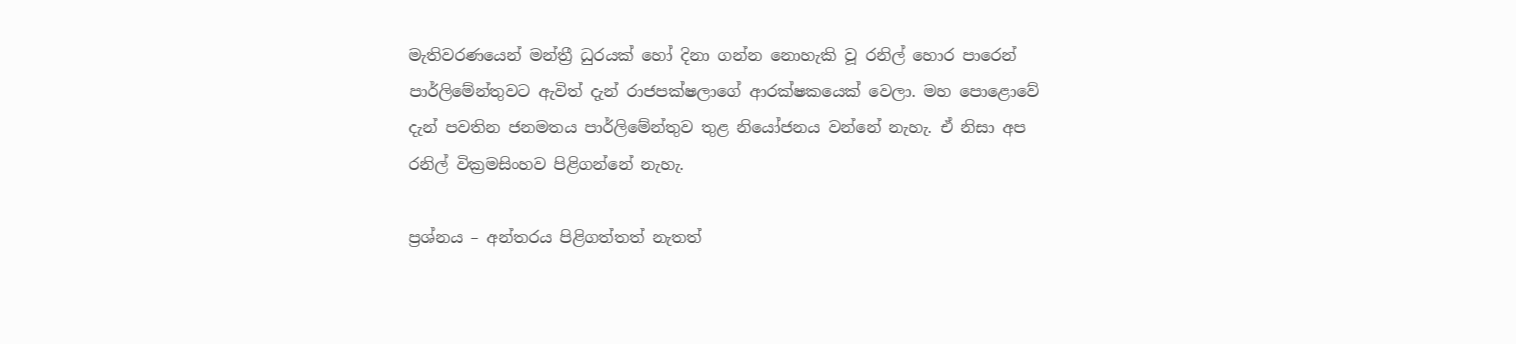මැතිවරණයෙන් මන්ත්‍රී ධුරයක් හෝ දිනා ගන්න නොහැකි වූ රනිල් හොර පාරෙන් පාර්ලිමේන්තුවට ඇවිත් දැන් රාජපක්ෂලාගේ ආරක්ෂකයෙක් වෙලා. මහ පොළොවේ දැන් පවතින ජනමතය පාර්ලිමේන්තුව තුළ නියෝජනය වන්නේ නැහැ. ඒ නිසා අප රනිල් වික්‍රමසිංහව පිළිගන්නේ නැහැ.

ප්‍රශ්නය – අන්තරය පිළිගත්තත් නැතත්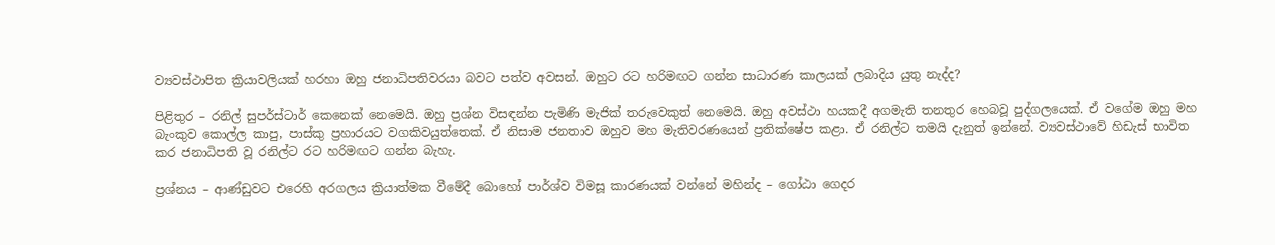ව්‍යවස්ථාපිත ක්‍රියාවලියක් හරහා ඔහු ජනාධිපතිවරයා බවට පත්ව අවසන්. ඔහුට රට හරිමඟට ගන්න සාධාරණ කාලයක් ලබාදිය යුතු නැද්ද?

පිළිතුර – රනිල් සුපර්ස්ටාර් කෙනෙක් නෙමෙයි. ඔහු ප්‍රශ්න විසඳන්න පැමිණි මැජික් තරුවෙකුත් නෙමෙයි. ඔහු අවස්ථා හයකදී අගමැති තනතුර හෙබවූ පුද්ගලයෙක්. ඒ වගේම ඔහු මහ බැංකුව කොල්ල කාපු, පාස්කු ප්‍රහාරයට වගකිවයුත්තෙක්. ඒ නිසාම ජනතාව ඔහුව මහ මැතිවරණයෙන් ප්‍රතික්ෂේප කළා. ඒ රනිල්ට තමයි දැනුත් ඉන්නේ. ව්‍යවස්ථාවේ හිඩැස් භාවිත කර ජනාධිපති වූ රනිල්ට රට හරිමඟට ගන්න බැහැ.

ප්‍රශ්නය – ආණ්ඩුවට එරෙහි අරගලය ක්‍රියාත්මක වීමේදී බොහෝ පාර්ශ්ව විමසූ කාරණයක් වන්නේ මහින්ද – ගෝඨා ගෙදර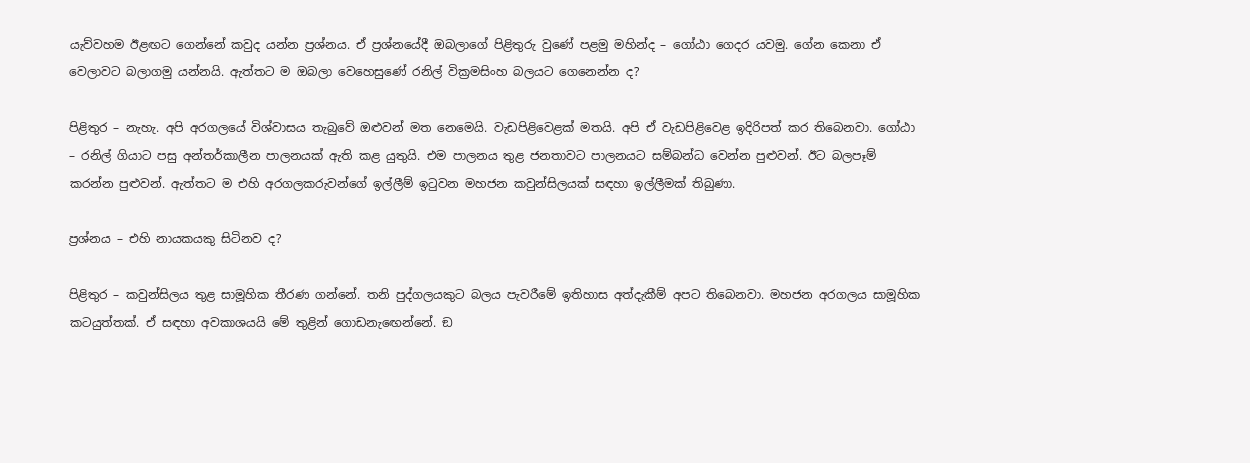යැව්වහම ඊළඟට ගෙන්නේ කවුද යන්න ප්‍රශ්නය. ඒ ප්‍රශ්නයේදී ඔබලාගේ පිළිතුරු වුණේ පළමු මහින්ද – ගෝඨා ගෙදර යවමු. ගේන කෙනා ඒ වෙලාවට බලාගමු යන්නයි. ඇත්තට ම ඔබලා වෙහෙසුණේ රනිල් වික්‍රමසිංහ බලයට ගෙනෙන්න ද?

පිළිතුර – නැහැ. අපි අරගලයේ විශ්වාසය තැබුවේ ඔළුවන් මත නෙමෙයි. වැඩපිළිවෙළක් මතයි. අපි ඒ වැඩපිළිවෙළ ඉදිරිපත් කර තිබෙනවා. ගෝඨා – රනිල් ගියාට පසු අන්තර්කාලීන පාලනයක් ඇති කළ යුතුයි. එම පාලනය තුළ ජනතාවට පාලනයට සම්බන්ධ වෙන්න පුළුවන්. ඊට බලපෑම් කරන්න පුළුවන්. ඇත්තට ම එහි අරගලකරුවන්ගේ ඉල්ලීම් ඉටුවන මහජන කවුන්සිලයක් සඳහා ඉල්ලීමක් තිබුණා.

ප්‍රශ්නය – එහි නායකයකු සිටිනව ද?

පිළිතුර – කවුන්සිලය තුළ සාමූහික තීරණ ගන්නේ. තනි පුද්ගලයකුට බලය පැවරීමේ ඉතිහාස අත්දැකීම් අපට තිබෙනවා. මහජන අරගලය සාමූහික කටයුත්තක්. ඒ සඳහා අවකාශයයි මේ තුළින් ගොඩනැඟෙන්නේ. ඞ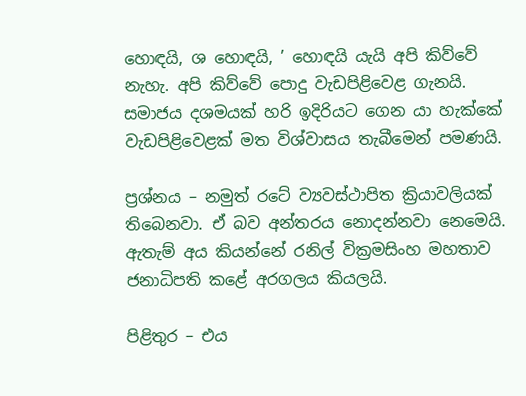හොඳයි, ශ හොඳයි, ’ හොඳයි යැයි අපි කිව්වේ නැහැ. අපි කිව්වේ පොදු වැඩපිළිවෙළ ගැනයි. සමාජය දශමයක් හරි ඉදිරියට ගෙන යා හැක්කේ වැඩපිළිවෙළක් මත විශ්වාසය තැබීමෙන් පමණයි.

ප්‍රශ්නය – නමුත් රටේ ව්‍යවස්ථාපිත ක්‍රියාවලියක් තිබෙනවා. ඒ බව අන්තරය නොදන්නවා නෙමෙයි. ඇතැම් අය කියන්නේ රනිල් වික්‍රමසිංහ මහතාව ජනාධිපති කළේ අරගලය කියලයි.

පිළිතුර – එය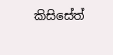කිසිසේත්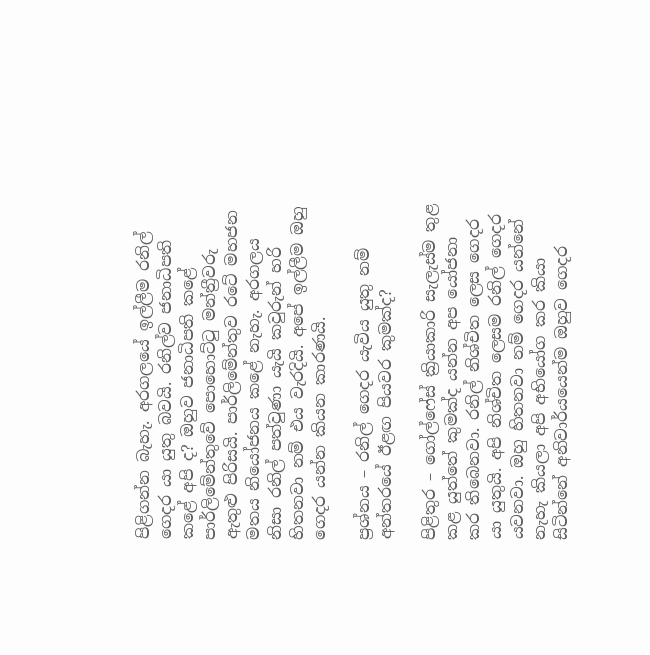පිළිගන්න බැහැ. අරගලයේ ඉල්ලීම රනිල් ගෙදර යා යුතු බවයි. රනිල්ව ජනාධිපති කළේ අපි ද? ඔහුව ජනාධිපති කළේ පාර්ලිමේන්තුවේ පොහොට්ටු මන්ත්‍රීවරු ඇතුළු පිරිසයි. පාර්ලිමේන්තුව රටේ මහජන මතය නියෝජනය කළේ නැහැ. අරගලය නිසා රනිල් පත්වුණා යැයි කවුරුන් හරි හිතනවා නම් එය වැරදියි. අපේ ඉල්ලීම ඔහු ගෙදර යන්න කියන කාරණයි.

ප්‍රශ්නය – රනිල් ගෙදර යැවිය යුතු නම් අන්තරයේ ඊළඟ පියවර කුමක්ද?

පිළිතුර – ගෝල්ෆේස් ක්‍රියාකාරි සැලැස්ම තුළ කළ යුත්තේ කුමක්ද යන්න අප යෝජනා කර තිබෙනවා. රනිල් නිශ්චිත ලෙස ගෙදර යා යුතුයි. අපි නිශ්චිත ලෙසම රනිල් ගෙදර යවනවා. ඔහු හිතනවා නම් ගෙදර යන්නේ නැහැ කියලා අපි අභියෝග කර කියා සිටින්නේ අනිවාර්යයෙන්ම ඔහුව ගෙදර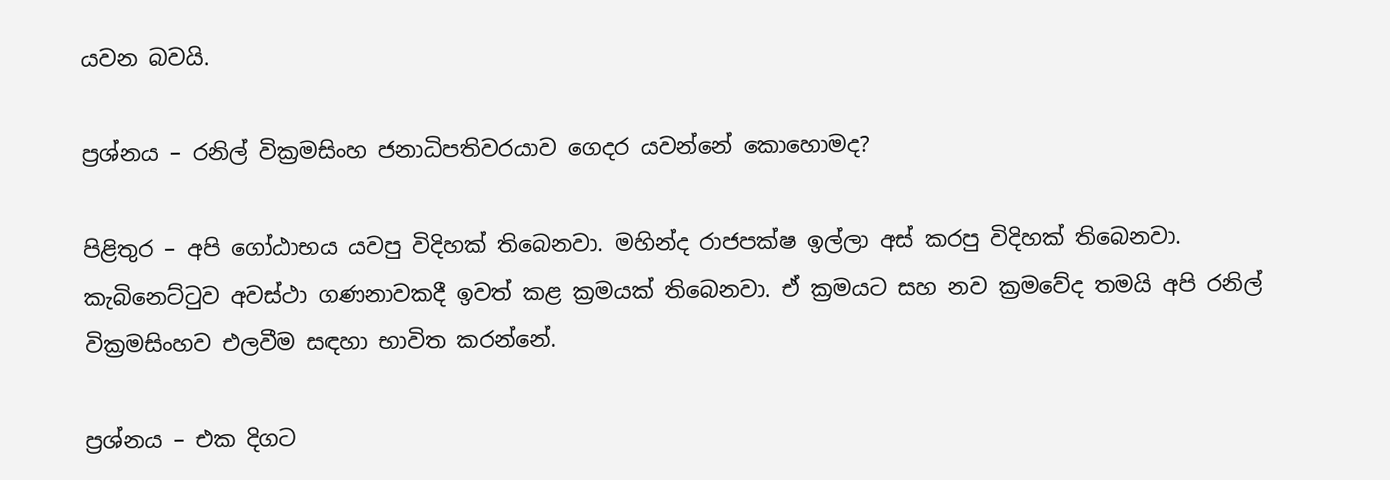යවන බවයි.

ප්‍රශ්නය – රනිල් වික්‍රමසිංහ ජනාධිපතිවරයාව ගෙදර යවන්නේ කොහොමද?

පිළිතුර – අපි ගෝඨාභය යවපු විදිහක් තිබෙනවා. මහින්ද රාජපක්ෂ ඉල්ලා අස් කරපු විදිහක් තිබෙනවා. කැබිනෙට්ටුව අවස්ථා ගණනාවකදී ඉවත් කළ ක්‍රමයක් තිබෙනවා. ඒ ක්‍රමයට සහ නව ක්‍රමවේද තමයි අපි රනිල් වික්‍රමසිංහව එලවීම සඳහා භාවිත කරන්නේ.

ප්‍රශ්නය – එක දිගට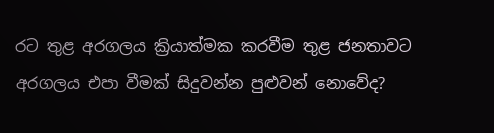රට තුළ අරගලය ක්‍රියාත්මක කරවීම තුළ ජනතාවට අරගලය එපා වීමක් සිදුවන්න පුළුවන් නොවේද?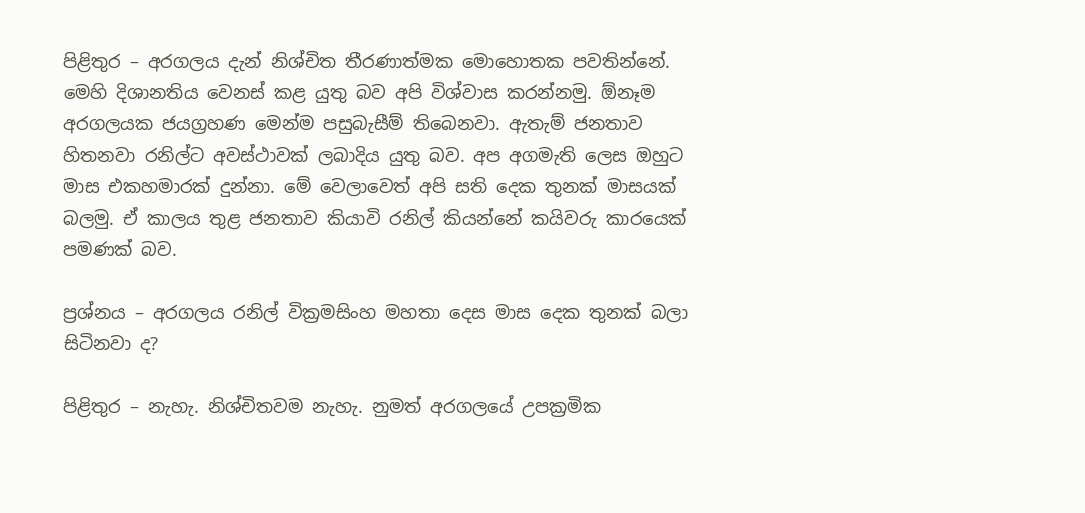පිළිතුර – අරගලය දැන් නිශ්චිත තීරණාත්මක මොහොතක පවතින්නේ. මෙහි දිශානතිය වෙනස් කළ යුතු බව අපි විශ්වාස කරන්නමු. ඕනෑම අරගලයක ජයග්‍රහණ මෙන්ම පසුබැසීම් තිබෙනවා. ඇතැම් ජනතාව හිතනවා රනිල්ට අවස්ථාවක් ලබාදිය යුතු බව. අප අගමැති ලෙස ඔහුට මාස එකහමාරක් දුන්නා. මේ වෙලාවෙත් අපි සති දෙක තුනක් මාසයක් බලමු. ඒ කාලය තුළ ජනතාව කියාවි රනිල් කියන්නේ කයිවරු කාරයෙක් පමණක් බව.

ප්‍රශ්නය – අරගලය රනිල් වික්‍රමසිංහ මහතා දෙස මාස දෙක තුනක් බලා සිටිනවා ද?

පිළිතුර – නැහැ. නිශ්චිතවම නැහැ. නුමත් අරගලයේ උපක්‍රමික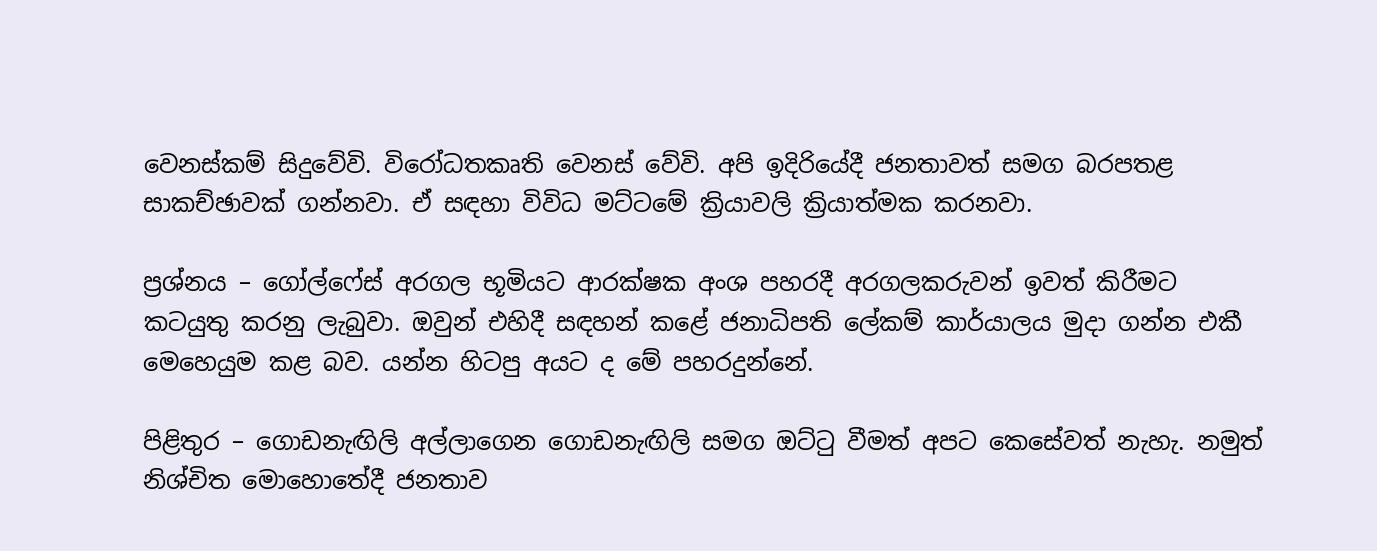වෙනස්කම් සිදුවේවි. විරෝධතකෘති වෙනස් වේවි. අපි ඉදිරියේදී ජනතාවත් සමග බරපතළ සාකච්ඡාවක් ගන්නවා. ඒ සඳහා විවිධ මට්ටමේ ක්‍රියාවලි ක්‍රියාත්මක කරනවා.

ප්‍රශ්නය – ගෝල්ෆේස් අරගල භූමියට ආරක්ෂක අංශ පහරදී අරගලකරුවන් ඉවත් කිරීමට කටයුතු කරනු ලැබුවා. ඔවුන් එහිදී සඳහන් කළේ ජනාධිපති ලේකම් කාර්යාලය මුදා ගන්න එකී මෙහෙයුම කළ බව. යන්න හිටපු අයට ද මේ පහරදුන්නේ.

පිළිතුර – ගොඩනැඟිලි අල්ලාගෙන ගොඩනැඟිලි සමග ඔට්ටු වීමත් අපට කෙසේවත් නැහැ. නමුත් නිශ්චිත මොහොතේදී ජනතාව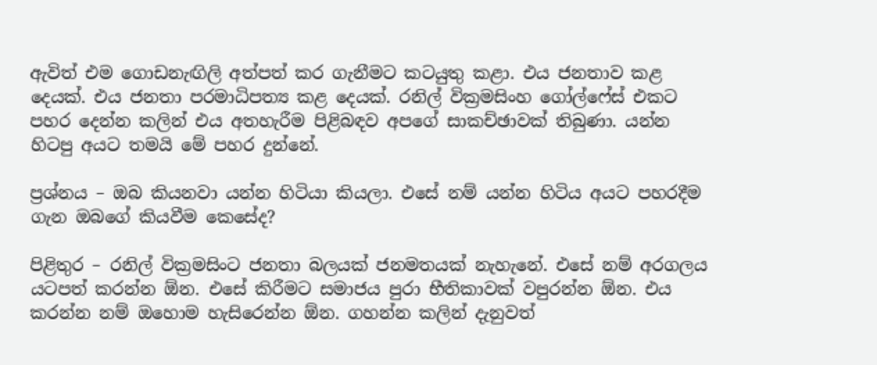ඇවිත් එම ගොඩනැඟිලි අත්පත් කර ගැනීමට කටයුතු කළා. එය ජනතාව කළ දෙයක්. එය ජනතා පරමාධිපත්‍ය කළ දෙයක්. රනිල් වික්‍රමසිංහ ගෝල්ෆේස් එකට පහර දෙන්න කලින් එය අතහැරීම පිළිබඳව අපගේ සාකච්ඡාවක් තිබුණා. යන්න හිටපු අයට තමයි මේ පහර දුන්නේ.

ප්‍රශ්නය – ඔබ කියනවා යන්න හිටියා කියලා. එසේ නම් යන්න හිටිය අයට පහරදීම ගැන ඔබගේ කියවීම කෙසේද?

පිළිතුර – රනිල් වික්‍රමසිංට ජනතා බලයක් ජනමතයක් නැහැනේ. එසේ නම් අරගලය යටපත් කරන්න ඕන. එසේ කිරීමට සමාජය පුරා භීතිකාවක් වපුරන්න ඕන. එය කරන්න නම් ඔහොම හැසිරෙන්න ඕන. ගහන්න කලින් දැනුවත්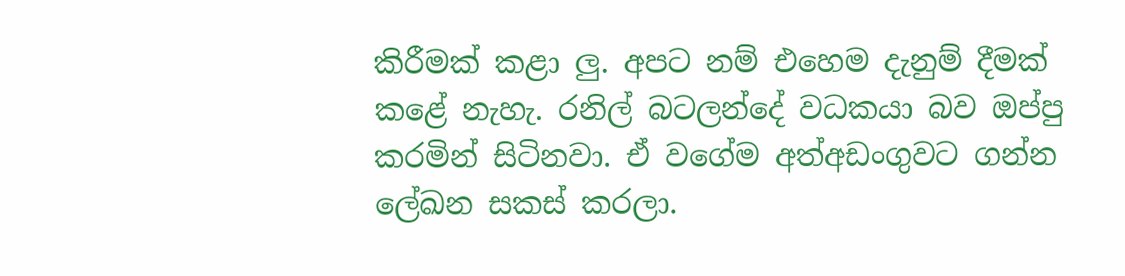කිරීමක් කළා ලු. අපට නම් එහෙම දැනුම් දීමක් කළේ නැහැ. රනිල් බටලන්දේ වධකයා බව ඔප්පු කරමින් සිටිනවා. ඒ වගේම අත්අඩංගුවට ගන්න ලේඛන සකස් කරලා.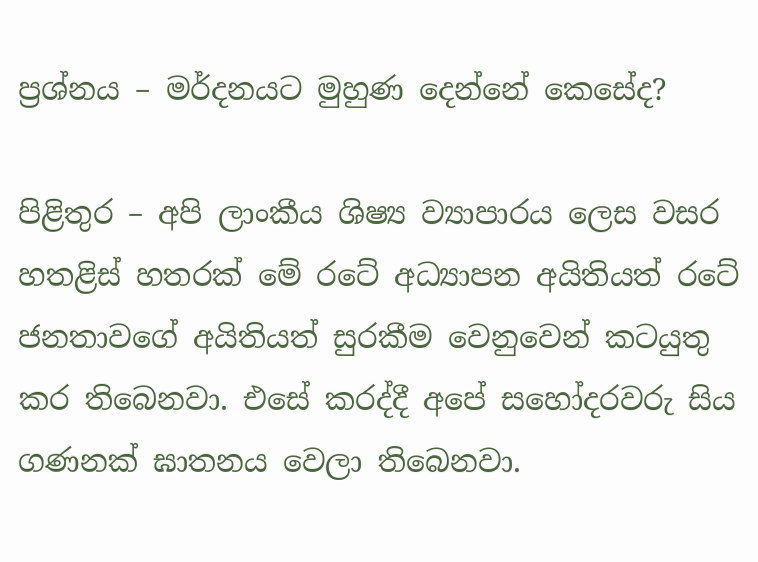ප්‍රශ්නය – මර්දනයට මුහුණ දෙන්නේ කෙසේද?

පිළිතුර – අපි ලාංකීය ශිෂ්‍ය ව්‍යාපාරය ලෙස වසර හතළිස් හතරක් මේ රටේ අධ්‍යාපන අයිතියත් රටේ ජනතාවගේ අයිතියත් සුරකීම වෙනුවෙන් කටයුතු කර තිබෙනවා. එසේ කරද්දී අපේ සහෝදරවරු සිය ගණනක් ඝාතනය වෙලා තිබෙනවා.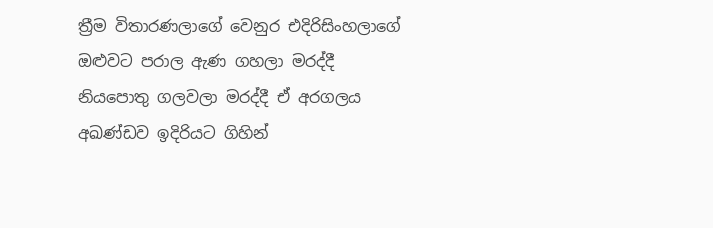ත්‍රීම විතාරණලාගේ වෙනුර එදිරිසිංහලාගේ ඔළුවට පරාල ඇණ ගහලා මරද්දී නියපොතු ගලවලා මරද්දී ඒ අරගලය අඛණ්ඩව ඉදිරියට ගිහින්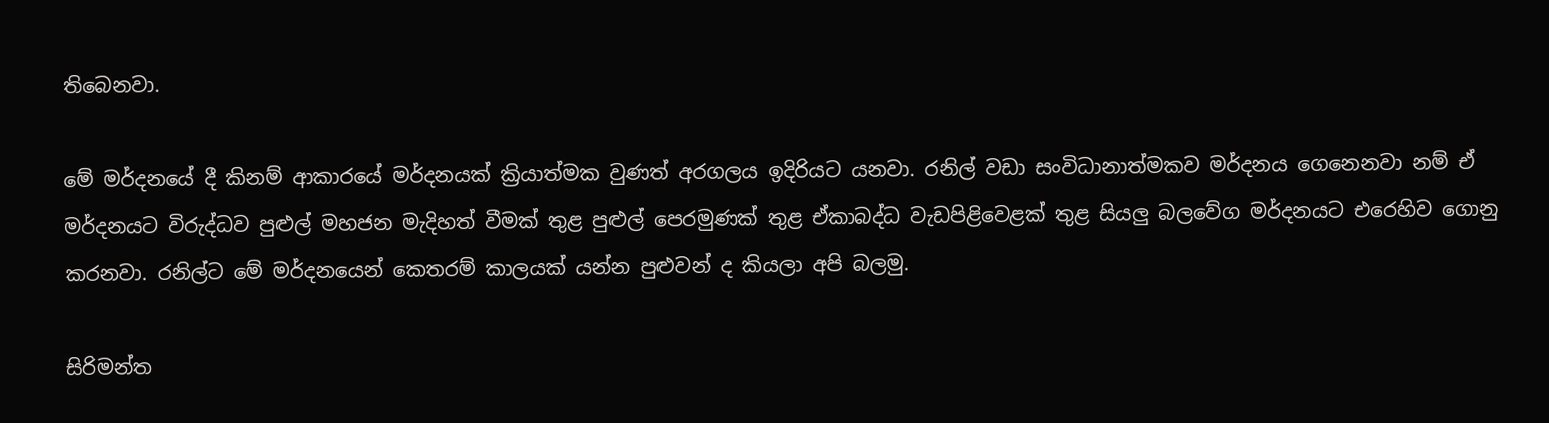තිබෙනවා.

මේ මර්දනයේ දී කිනම් ආකාරයේ මර්දනයක් ක්‍රියාත්මක වුණත් අරගලය ඉදිරියට යනවා. රනිල් වඩා සංවිධානාත්මකව මර්දනය ගෙනෙනවා නම් ඒ මර්දනයට විරුද්ධව පුළුල් මහජන මැදිහත් වීමක් තුළ පුළුල් පෙරමුණක් තුළ ඒකාබද්ධ වැඩපිළිවෙළක් තුළ සියලු බලවේග මර්දනයට එරෙහිව ගොනු කරනවා. රනිල්ට මේ මර්දනයෙන් කෙතරම් කාලයක් යන්න පුළුවන් ද කියලා අපි බලමු.

සිරිමන්ත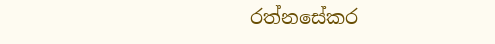රත්නසේකර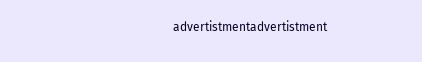advertistmentadvertistment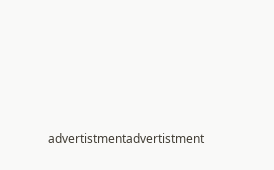advertistmentadvertistment